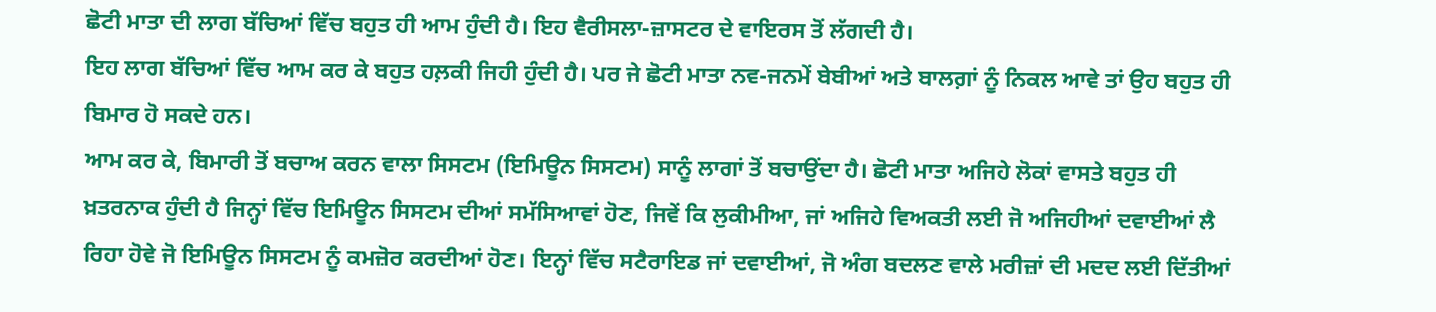ਛੋਟੀ ਮਾਤਾ ਦੀ ਲਾਗ ਬੱਚਿਆਂ ਵਿੱਚ ਬਹੁਤ ਹੀ ਆਮ ਹੁੰਦੀ ਹੈ। ਇਹ ਵੈਰੀਸਲਾ-ਜ਼ਾਸਟਰ ਦੇ ਵਾਇਰਸ ਤੋਂ ਲੱਗਦੀ ਹੈ।
ਇਹ ਲਾਗ ਬੱਚਿਆਂ ਵਿੱਚ ਆਮ ਕਰ ਕੇ ਬਹੁਤ ਹਲ਼ਕੀ ਜਿਹੀ ਹੁੰਦੀ ਹੈ। ਪਰ ਜੇ ਛੋਟੀ ਮਾਤਾ ਨਵ-ਜਨਮੇਂ ਬੇਬੀਆਂ ਅਤੇ ਬਾਲਗ਼ਾਂ ਨੂੰ ਨਿਕਲ ਆਵੇ ਤਾਂ ਉਹ ਬਹੁਤ ਹੀ ਬਿਮਾਰ ਹੋ ਸਕਦੇ ਹਨ।
ਆਮ ਕਰ ਕੇ, ਬਿਮਾਰੀ ਤੋਂ ਬਚਾਅ ਕਰਨ ਵਾਲਾ ਸਿਸਟਮ (ਇਮਿਊਨ ਸਿਸਟਮ) ਸਾਨੂੰ ਲਾਗਾਂ ਤੋਂ ਬਚਾਉਂਦਾ ਹੈ। ਛੋਟੀ ਮਾਤਾ ਅਜਿਹੇ ਲੋਕਾਂ ਵਾਸਤੇ ਬਹੁਤ ਹੀ ਖ਼ਤਰਨਾਕ ਹੁੰਦੀ ਹੈ ਜਿਨ੍ਹਾਂ ਵਿੱਚ ਇਮਿਊਨ ਸਿਸਟਮ ਦੀਆਂ ਸਮੱਸਿਆਵਾਂ ਹੋਣ, ਜਿਵੇਂ ਕਿ ਲੁਕੀਮੀਆ, ਜਾਂ ਅਜਿਹੇ ਵਿਅਕਤੀ ਲਈ ਜੋ ਅਜਿਹੀਆਂ ਦਵਾਈਆਂ ਲੈ ਰਿਹਾ ਹੋਵੇ ਜੋ ਇਮਿਊਨ ਸਿਸਟਮ ਨੂੰ ਕਮਜ਼ੋਰ ਕਰਦੀਆਂ ਹੋਣ। ਇਨ੍ਹਾਂ ਵਿੱਚ ਸਟੈਰਾਇਡ ਜਾਂ ਦਵਾਈਆਂ, ਜੋ ਅੰਗ ਬਦਲਣ ਵਾਲੇ ਮਰੀਜ਼ਾਂ ਦੀ ਮਦਦ ਲਈ ਦਿੱਤੀਆਂ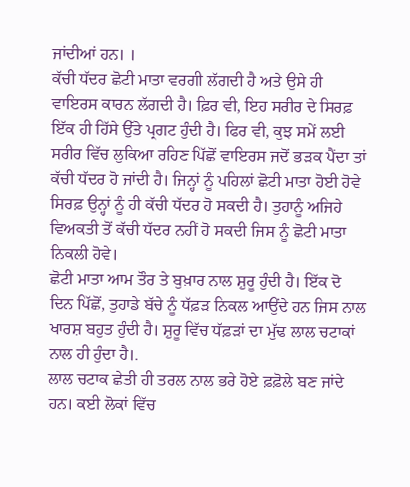ਜਾਂਦੀਆਂ ਹਨ। ।
ਕੱਚੀ ਧੱਦਰ ਛੋਟੀ ਮਾਤਾ ਵਰਗੀ ਲੱਗਦੀ ਹੈ ਅਤੇ ਉਸੇ ਹੀ ਵਾਇਰਸ ਕਾਰਨ ਲੱਗਦੀ ਹੈ। ਫ਼ਿਰ ਵੀ, ਇਹ ਸਰੀਰ ਦੇ ਸਿਰਫ਼ ਇੱਕ ਹੀ ਹਿੱਸੇ ਉੱਤੇ ਪ੍ਰਗਟ ਹੁੰਦੀ ਹੈ। ਫਿਰ ਵੀ, ਕੁਝ ਸਮੇਂ ਲਈ ਸਰੀਰ ਵਿੱਚ ਲੁਕਿਆ ਰਹਿਣ ਪਿੱਛੋਂ ਵਾਇਰਸ ਜਦੋਂ ਭੜਕ ਪੈਂਦਾ ਤਾਂ ਕੱਚੀ ਧੱਦਰ ਹੋ ਜਾਂਦੀ ਹੈ। ਜਿਨ੍ਹਾਂ ਨੂੰ ਪਹਿਲਾਂ ਛੋਟੀ ਮਾਤਾ ਹੋਈ ਹੋਵੇ ਸਿਰਫ਼ ਉਨ੍ਹਾਂ ਨੂੰ ਹੀ ਕੱਚੀ ਧੱਦਰ ਹੋ ਸਕਦੀ ਹੈ। ਤੁਹਾਨੂੰ ਅਜਿਹੇ ਵਿਅਕਤੀ ਤੋਂ ਕੱਚੀ ਧੱਦਰ ਨਹੀਂ ਹੋ ਸਕਦੀ ਜਿਸ ਨੂੰ ਛੋਟੀ ਮਾਤਾ ਨਿਕਲੀ ਹੋਵੇ।
ਛੋਟੀ ਮਾਤਾ ਆਮ ਤੌਰ ਤੇ ਬੁਖ਼ਾਰ ਨਾਲ ਸ਼ੁਰੂ ਹੁੰਦੀ ਹੈ। ਇੱਕ ਦੋ ਦਿਨ ਪਿੱਛੋਂ, ਤੁਹਾਡੇ ਬੱਚੇ ਨੂੰ ਧੱਫ਼ੜ ਨਿਕਲ ਆਉਂਦੇ ਹਨ ਜਿਸ ਨਾਲ ਖਾਰਸ਼ ਬਹੁਤ ਹੁੰਦੀ ਹੈ। ਸ਼ੁਰੂ ਵਿੱਚ ਧੱਫ਼ੜਾਂ ਦਾ ਮੁੱਢ ਲਾਲ ਚਟਾਕਾਂ ਨਾਲ ਹੀ ਹੁੰਦਾ ਹੈ।.
ਲਾਲ ਚਟਾਕ ਛੇਤੀ ਹੀ ਤਰਲ ਨਾਲ ਭਰੇ ਹੋਏ ਫ਼ਫ਼ੋਲੇ ਬਣ ਜਾਂਦੇ ਹਨ। ਕਈ ਲੋਕਾਂ ਵਿੱਚ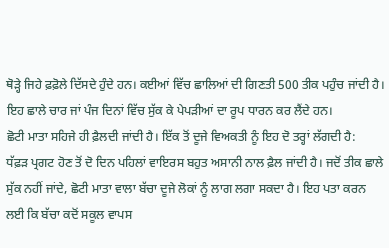ਥੋੜ੍ਹੇ ਜਿਹੇ ਫ਼ਫ਼ੋਲੇ ਦਿੱਸਦੇ ਹੁੰਦੇ ਹਨ। ਕਈਆਂ ਵਿੱਚ ਛਾਲਿਆਂ ਦੀ ਗਿਣਤੀ 500 ਤੀਕ ਪਹੁੰਚ ਜਾਂਦੀ ਹੈ। ਇਹ ਛਾਲੇ ਚਾਰ ਜਾਂ ਪੰਜ ਦਿਨਾਂ ਵਿੱਚ ਸੁੱਕ ਕੇ ਪੇਪੜੀਆਂ ਦਾ ਰੂਪ ਧਾਰਨ ਕਰ ਲੈਂਦੇ ਹਨ।
ਛੋਟੀ ਮਾਤਾ ਸਹਿਜੇ ਹੀ ਫ਼ੈਲਦੀ ਜਾਂਦੀ ਹੈ। ਇੱਕ ਤੋਂ ਦੂਜੇ ਵਿਅਕਤੀ ਨੂੰ ਇਹ ਦੋ ਤਰ੍ਹਾਂ ਲੱਗਦੀ ਹੈ:
ਧੱਫ਼ੜ ਪ੍ਰਗਟ ਹੋਣ ਤੋਂ ਦੋ ਦਿਨ ਪਹਿਲਾਂ ਵਾਇਰਸ ਬਹੁਤ ਅਸਾਨੀ ਨਾਲ ਫ਼ੈਲ ਜਾਂਦੀ ਹੈ। ਜਦੋਂ ਤੀਕ ਛਾਲੇ ਸੁੱਕ ਨਹੀਂ ਜਾਂਦੇ, ਛੋਟੀ ਮਾਤਾ ਵਾਲਾ ਬੱਚਾ ਦੂਜੇ ਲੋਕਾਂ ਨੂੰ ਲਾਗ ਲਗਾ ਸਕਦਾ ਹੈ। ਇਹ ਪਤਾ ਕਰਨ ਲਈ ਕਿ ਬੱਚਾ ਕਦੋਂ ਸਕੂਲ ਵਾਪਸ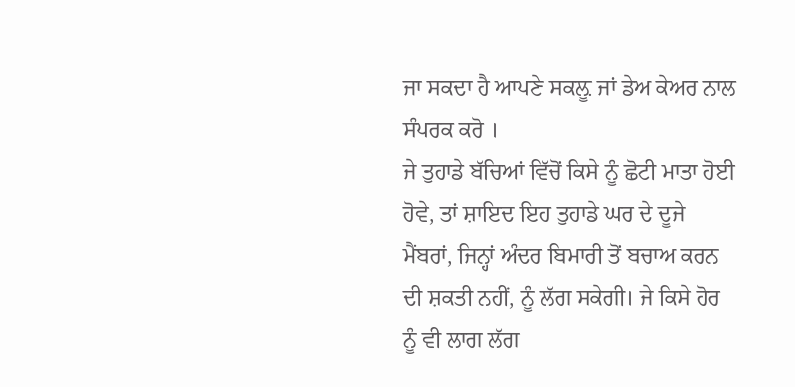ਜਾ ਸਕਦਾ ਹੈ ਆਪਣੇ ਸਕਲ਼ੂ ਜਾਂ ਡੇਅ ਕੇਅਰ ਨਾਲ ਸੰਪਰਕ ਕਰੋ ।
ਜੇ ਤੁਹਾਡੇ ਬੱਚਿਆਂ ਵਿੱਚੋਂ ਕਿਸੇ ਨੂੰ ਛੋਟੀ ਮਾਤਾ ਹੋਈ ਹੋਵੇ, ਤਾਂ ਸ਼ਾਇਦ ਇਹ ਤੁਹਾਡੇ ਘਰ ਦੇ ਦੂਜੇ ਮੈਂਬਰਾਂ, ਜਿਨ੍ਹਾਂ ਅੰਦਰ ਬਿਮਾਰੀ ਤੋਂ ਬਚਾਅ ਕਰਨ ਦੀ ਸ਼ਕਤੀ ਨਹੀਂ, ਨੂੰ ਲੱਗ ਸਕੇਗੀ। ਜੇ ਕਿਸੇ ਹੋਰ ਨੂੰ ਵੀ ਲਾਗ ਲੱਗ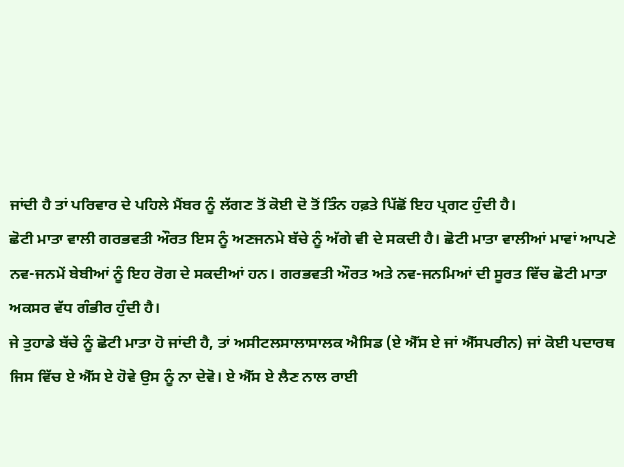ਜਾਂਦੀ ਹੈ ਤਾਂ ਪਰਿਵਾਰ ਦੇ ਪਹਿਲੇ ਮੈਂਬਰ ਨੂੰ ਲੱਗਣ ਤੋਂ ਕੋਈ ਦੋ ਤੋਂ ਤਿੰਨ ਹਫ਼ਤੇ ਪਿੱਛੋਂ ਇਹ ਪ੍ਰਗਟ ਹੁੰਦੀ ਹੈ।
ਛੋਟੀ ਮਾਤਾ ਵਾਲੀ ਗਰਭਵਤੀ ਔਰਤ ਇਸ ਨੂੰ ਅਣਜਨਮੇ ਬੱਚੇ ਨੂੰ ਅੱਗੇ ਵੀ ਦੇ ਸਕਦੀ ਹੈ। ਛੋਟੀ ਮਾਤਾ ਵਾਲੀਆਂ ਮਾਵਾਂ ਆਪਣੇ ਨਵ-ਜਨਮੇਂ ਬੇਬੀਆਂ ਨੂੰ ਇਹ ਰੋਗ ਦੇ ਸਕਦੀਆਂ ਹਨ। ਗਰਭਵਤੀ ਔਰਤ ਅਤੇ ਨਵ-ਜਨਮਿਆਂ ਦੀ ਸੂਰਤ ਵਿੱਚ ਛੋਟੀ ਮਾਤਾ ਅਕਸਰ ਵੱਧ ਗੰਭੀਰ ਹੁੰਦੀ ਹੈ।
ਜੇ ਤੁਹਾਡੇ ਬੱਚੇ ਨੂੰ ਛੋਟੀ ਮਾਤਾ ਹੋ ਜਾਂਦੀ ਹੈ, ਤਾਂ ਅਸੀਟਲਸਾਲਾਸਾਲਕ ਐਸਿਡ (ਏ ਐੱਸ ਏ ਜਾਂ ਐੱਸਪਰੀਨ) ਜਾਂ ਕੋਈ ਪਦਾਰਥ ਜਿਸ ਵਿੱਚ ਏ ਐੱਸ ਏ ਹੋਵੇ ਉਸ ਨੂੰ ਨਾ ਦੇਵੋ। ਏ ਐੱਸ ਏ ਲੈਣ ਨਾਲ ਰਾਈ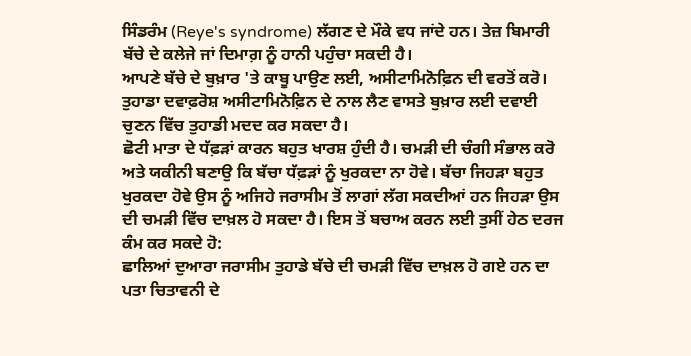ਸਿੰਡਰੰਮ (Reye's syndrome) ਲੱਗਣ ਦੇ ਮੌਕੇ ਵਧ ਜਾਂਦੇ ਹਨ। ਤੇਜ਼ ਬਿਮਾਰੀ ਬੱਚੇ ਦੇ ਕਲੇਜੇ ਜਾਂ ਦਿਮਾਗ਼ ਨੂੰ ਹਾਨੀ ਪਹੁੰਚਾ ਸਕਦੀ ਹੈ।
ਆਪਣੇ ਬੱਚੇ ਦੇ ਬੁਖ਼ਾਰ 'ਤੇ ਕਾਬੂ ਪਾਉਣ ਲਈ, ਅਸੀਟਾਮਿਨੋਫ਼ਿਨ ਦੀ ਵਰਤੋਂ ਕਰੋ। ਤੁਹਾਡਾ ਦਵਾਫ਼ਰੋਸ਼ ਅਸੀਟਾਮਿਨੋਫ਼ਿਨ ਦੇ ਨਾਲ ਲੈਣ ਵਾਸਤੇ ਬੁਖ਼ਾਰ ਲਈ ਦਵਾਈ ਚੁਣਨ ਵਿੱਚ ਤੁਹਾਡੀ ਮਦਦ ਕਰ ਸਕਦਾ ਹੈ।
ਛੋਟੀ ਮਾਤਾ ਦੇ ਧੱਫ਼ੜਾਂ ਕਾਰਨ ਬਹੁਤ ਖਾਰਸ਼ ਹੁੰਦੀ ਹੈ। ਚਮੜੀ ਦੀ ਚੰਗੀ ਸੰਭਾਲ ਕਰੋ ਅਤੇ ਯਕੀਨੀ ਬਣਾਉ ਕਿ ਬੱਚਾ ਧੱਫ਼ੜਾਂ ਨੂੰ ਖੁਰਕਦਾ ਨਾ ਹੋਵੇ। ਬੱਚਾ ਜਿਹੜਾ ਬਹੁਤ ਖੁਰਕਦਾ ਹੋਵੇ ਉਸ ਨੂੰ ਅਜਿਹੇ ਜਰਾਸੀਮ ਤੋਂ ਲਾਗਾਂ ਲੱਗ ਸਕਦੀਆਂ ਹਨ ਜਿਹੜਾ ਉਸ ਦੀ ਚਮੜੀ ਵਿੱਚ ਦਾਖ਼ਲ ਹੋ ਸਕਦਾ ਹੈ। ਇਸ ਤੋਂ ਬਚਾਅ ਕਰਨ ਲਈ ਤੁਸੀਂ ਹੇਠ ਦਰਜ ਕੰਮ ਕਰ ਸਕਦੇ ਹੋ:
ਛਾਲਿਆਂ ਦੁਆਰਾ ਜਰਾਸੀਮ ਤੁਹਾਡੇ ਬੱਚੇ ਦੀ ਚਮੜੀ ਵਿੱਚ ਦਾਖ਼ਲ ਹੋ ਗਏ ਹਨ ਦਾ ਪਤਾ ਚਿਤਾਵਨੀ ਦੇ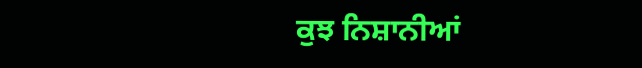ਕੁਝ ਨਿਸ਼ਾਨੀਆਂ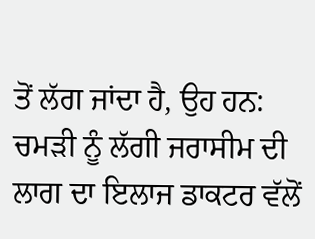ਤੋਂ ਲੱਗ ਜਾਂਦਾ ਹੈ, ਉਹ ਹਨ:
ਚਮੜੀ ਨੂੰ ਲੱਗੀ ਜਰਾਸੀਮ ਦੀ ਲਾਗ ਦਾ ਇਲਾਜ ਡਾਕਟਰ ਵੱਲੋਂ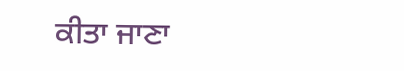ਕੀਤਾ ਜਾਣਾ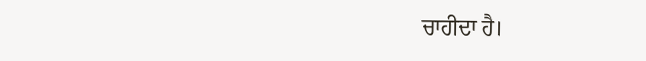ਚਾਹੀਦਾ ਹੈ।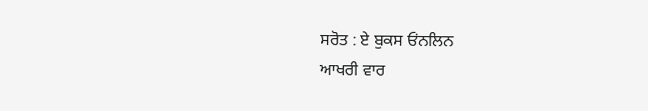ਸਰੋਤ : ਏ ਬੁਕਸ ਓਂਨਲਿਨ
ਆਖਰੀ ਵਾਰ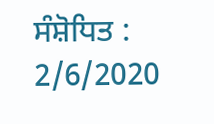ਸੰਸ਼ੋਧਿਤ : 2/6/2020